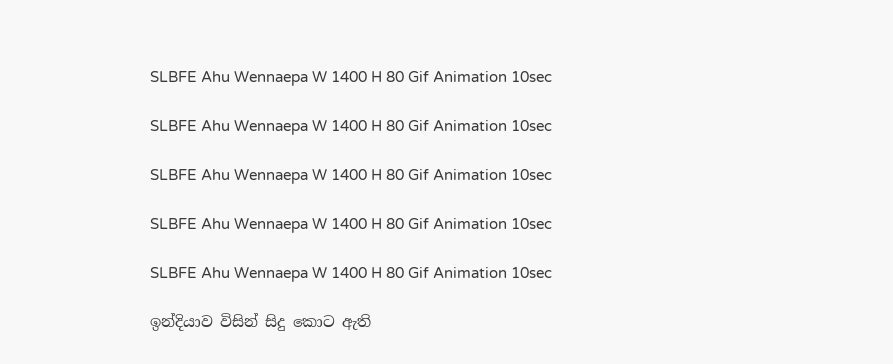SLBFE Ahu Wennaepa W 1400 H 80 Gif Animation 10sec

SLBFE Ahu Wennaepa W 1400 H 80 Gif Animation 10sec

SLBFE Ahu Wennaepa W 1400 H 80 Gif Animation 10sec

SLBFE Ahu Wennaepa W 1400 H 80 Gif Animation 10sec

SLBFE Ahu Wennaepa W 1400 H 80 Gif Animation 10sec

ඉන්දියාව විසින් සිදු කොට ඇති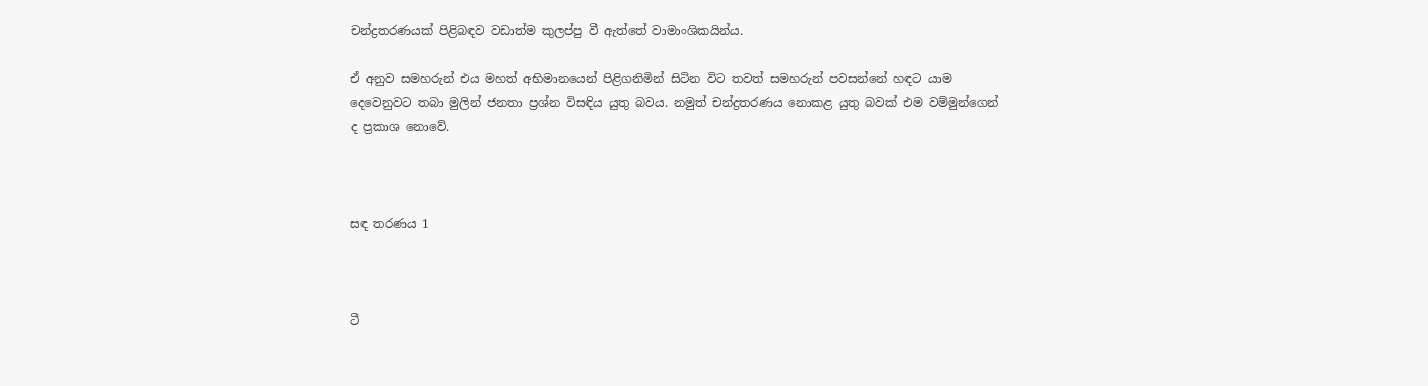චන්ද්‍රතරණයක් පිළිබඳව වඩාත්ම කුලප්පු වී ඇත්තේ වාමාංශිකයින්ය.

ඒ අනුව සමහරුන් එය මහත් අභිමානයෙන් පිළිගනිමින් සිටින විට තවත් සමහරුන් පවසන්නේ හඳට යාම දෙවෙනුවට තබා මුලින් ජනතා ප්‍රශ්න විසඳිය යුතු බවය. නමුත් චන්ද්‍රතරණය නොකළ යුතු බවක් එම වම්මුන්ගෙන් ද ප්‍රකාශ නොවේ.



සඳ තරණය 1



ටී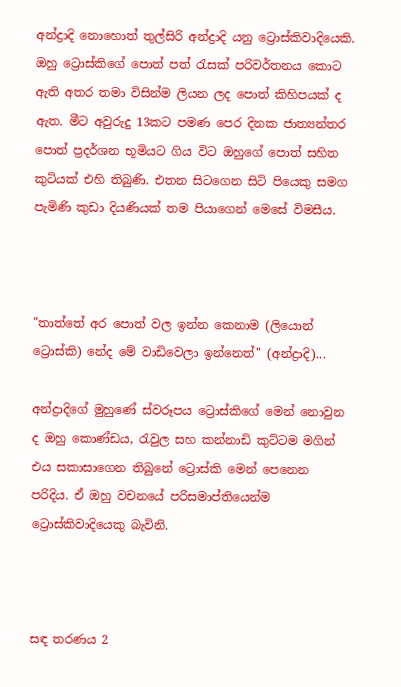අන්ද්‍රාදි නොහොත් තුල්සිරි අන්ද්‍රාදි යනු ට්‍රොස්කිවාදියෙකි. ඔහු ට්‍රොස්කිගේ පොත් පත් රැසක් පරිවර්තනය කොට ඇති අතර තමා විසින්ම ලියන ලද පොත් කිහිපයක් ද ඇත. මීට අවුරුදු 13කට පමණ පෙර දිනක ජාත්‍යන්තර පොත් ප්‍රදර්ශන භූමියට ගිය විට ඔහුගේ පොත් සහිත කුටියක් එහි තිබුණි. එතන සිටගෙන සිටි පියෙකු සමග පැමිණි කුඩා දියණියක් තම පියාගෙන් මෙසේ විමසීය.



"තාත්තේ අර පොත් වල ඉන්න කෙනාම (ලියොන් ට්‍රොස්කි) නේද මේ වාඩිවෙලා ඉන්නෙත්" (අන්ද්‍රාදි)...

අන්ද්‍රාදිගේ මුහුණේ ස්වරූපය ට්‍රොස්කිගේ මෙන් නොවුන ද ඔහු කොණ්ඩය, රැවුල සහ කන්නාඩි කුට්ටම මගින් එය සකාසාගෙන තිබුනේ ට්‍රොස්කි මෙන් පෙනෙන පරිදිය. ඒ ඔහු වචනයේ පරිසමාප්තියෙන්ම ට්‍රොස්කිවාදියෙකු බැවිනි.



සඳ තරණය 2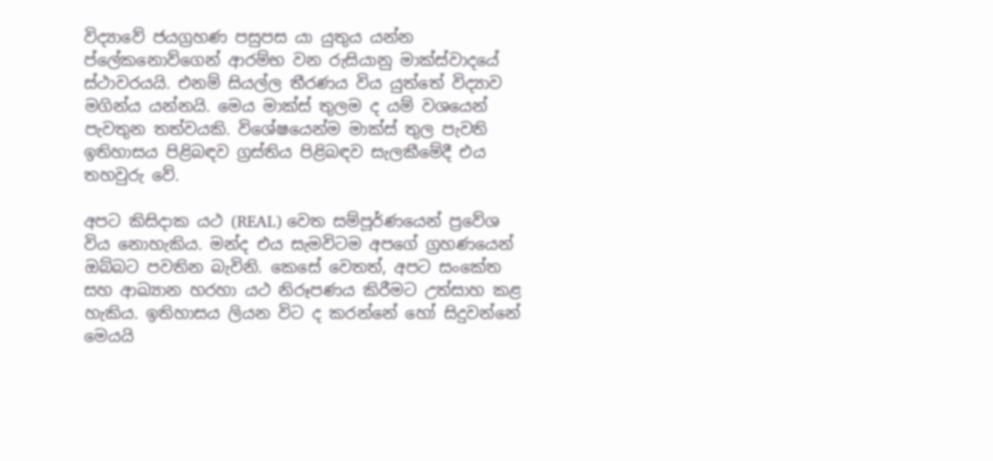විද්‍යාවේ ජයග්‍රහණ පසුපස යා යුතුය යන්න ප්ලේකනොව්ගෙන් ආරම්භ වන රුසියානු මාක්ස්වාදයේ ස්ථාවරයයි. එනම් සියල්ල තීරණය විය යුත්තේ විද්‍යාව මගින්ය යන්නයි. මෙය මාක්ස් තුලම ද යම් වශයෙන් පැවතුන තත්වයකි. විශේෂයෙන්ම මාක්ස් තුල පැවති ඉතිහාසය පිළිබඳව ග්‍රස්තිය පිළිබඳව සැලකීමේදී එය තහවුරු වේ.

අපට කිසිදාක යථ (REAL) වෙත සම්පූර්ණයෙන් ප්‍රවේශ විය නොහැකිය. මන්ද එය සැමවිටම අපගේ ග්‍රහණයෙන් ඔබ්බට පවතින බැවිනි. කෙසේ වෙතත්, අපට සංකේත සහ ආඛ්‍යාන හරහා යථ නිරූපණය කිරීමට උත්සාහ කළ හැකිය. ඉතිහාසය ලියන විට ද කරන්නේ හෝ සිදුවන්නේ මෙයයි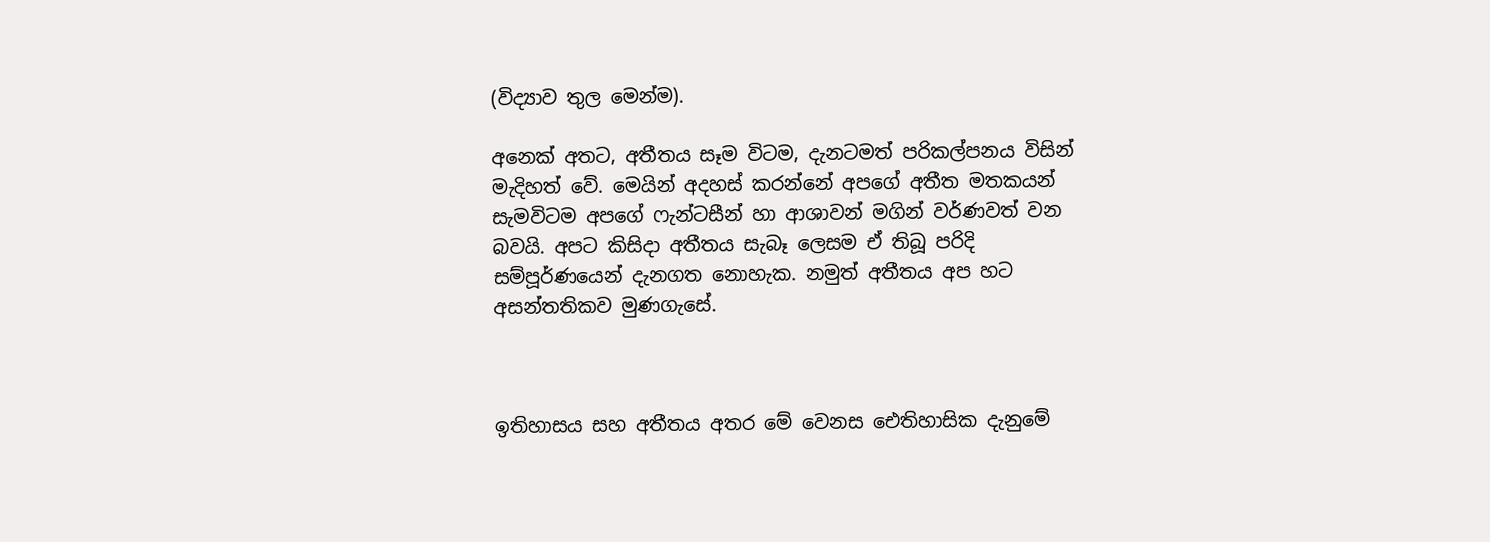(විද්‍යාව තුල මෙන්ම).

අනෙක් අතට, අතීතය සෑම විටම, දැනටමත් පරිකල්පනය විසින් මැදිහත් වේ. මෙයින් අදහස් කරන්නේ අපගේ අතීත මතකයන් සැමවිටම අපගේ ෆැන්ටසීන් හා ආශාවන් මගින් වර්ණවත් වන බවයි. අපට කිසිදා අතීතය සැබෑ ලෙසම ඒ තිබූ පරිදි සම්පූර්ණයෙන් දැනගත නොහැක. නමුත් අතීතය අප හට අසන්තතිකව මුණගැසේ.



ඉතිහාසය සහ අතීතය අතර මේ වෙනස ඓතිහාසික දැනුමේ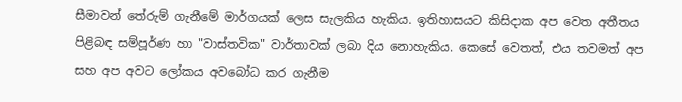සීමාවන් තේරුම් ගැනීමේ මාර්ගයක් ලෙස සැලකිය හැකිය. ඉතිහාසයට කිසිදාක අප වෙත අතීතය පිළිබඳ සම්පූර්ණ හා "වාස්තවික" වාර්තාවක් ලබා දිය නොහැකිය. කෙසේ වෙතත්, එය තවමත් අප සහ අප අවට ලෝකය අවබෝධ කර ගැනීම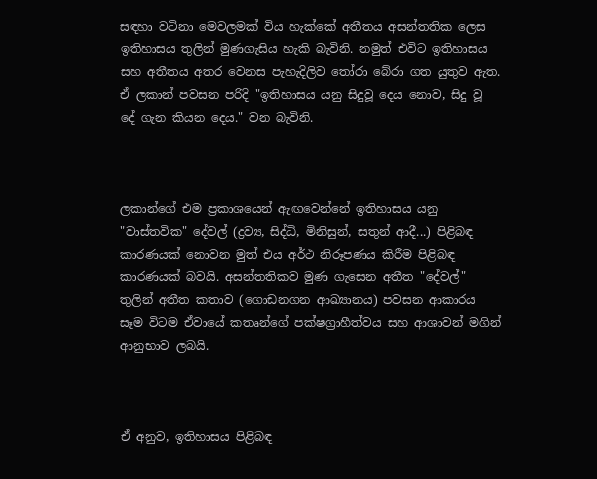සඳහා වටිනා මෙවලමක් විය හැක්කේ අතීතය අසන්තතික ලෙස ඉතිහාසය තුලින් මුණගැසිය හැකි බැවිනි. නමුත් එවිට ඉතිහාසය සහ අතීතය අතර වෙනස පැහැදිලිව තෝරා බේරා ගත යුතුව ඇත. ඒ ලකාන් පවසන පරිදි "ඉතිහාසය යනු සිදුවූ දෙය නොව, සිදු වූ දේ ගැන කියන දෙය." වන බැවිනි.



ලකාන්ගේ එම ප්‍රකාශයෙන් ඇඟවෙන්නේ ඉතිහාසය යනු "වාස්තවික" දේවල් (ද්‍රව්‍ය, සිද්ධි, මිනිසුන්, සතුන් ආදී...) පිළිබඳ කාරණයක් නොවන මුත් එය අර්ථ නිරූපණය කිරීම පිළිබඳ කාරණයක් බවයි. අසන්තතිකව මුණ ගැසෙන අතීත "දේවල්" තුලින් අතීත කතාව (ගොඩනගන ආඛ්‍යානය) පවසන ආකාරය සෑම විටම ඒවායේ කතෘන්ගේ පක්ෂග්‍රාහීත්වය සහ ආශාවන් මගින් ආනුභාව ලබයි.



ඒ අනුව, ඉතිහාසය පිළිබඳ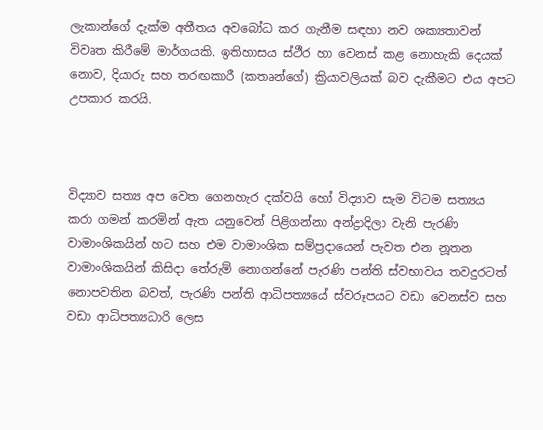ලැකාන්ගේ දැක්ම අතීතය අවබෝධ කර ගැනීම සඳහා නව ශක්‍යතාවන් විවෘත කිරීමේ මාර්ගයකි. ඉතිහාසය ස්ථීර හා වෙනස් කළ නොහැකි දෙයක් නොව, දියාරු සහ තරඟකාරී (කතෘන්ගේ) ක්‍රියාවලියක් බව දැකීමට එය අපට උපකාර කරයි.



විද්‍යාව සත්‍ය අප වෙත ගෙනහැර දක්වයි හෝ විද්‍යාව සැම විටම සත්‍යය කරා ගමන් කරමින් ඇත යනුවෙන් පිළිගන්නා අන්ද්‍රාදිලා වැනි පැරණි වාමාංශිකයින් හට සහ එම වාමාංශික සම්ප්‍රදායෙන් පැවත එන නූතන වාමාංශිකයින් කිසිදා තේරුම් නොගන්නේ පැරණි පන්ති ස්වභාවය තවදුරටත් නොපවතින බවත්, පැරණි පන්ති ආධිපත්‍යයේ ස්වරූපයට වඩා වෙනස්ව සහ වඩා ආධිපත්‍යධාරි ලෙස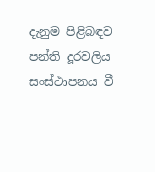දැනුම පිළිබඳව පන්ති දූරවලිය සංස්ථාපනය වී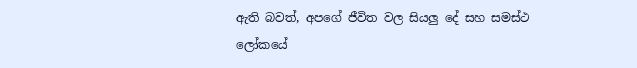ඇති බවත්, අපගේ ජීවිත වල සියලු දේ සහ සමස්ථ ලෝකයේ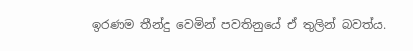ඉරණම තීන්දු වෙමින් පවතිනුයේ ඒ තුලින් බවත්ය.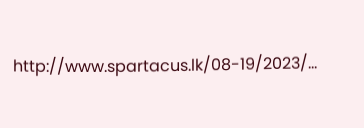http://www.spartacus.lk/08-19/2023/...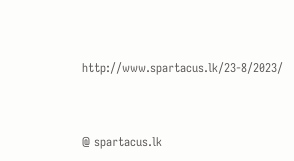http://www.spartacus.lk/23-8/2023/



@ spartacus.lk